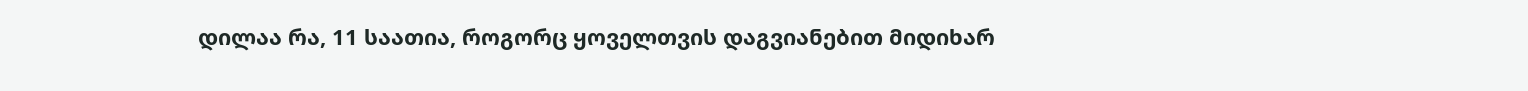დილაა რა, 11 საათია, როგორც ყოველთვის დაგვიანებით მიდიხარ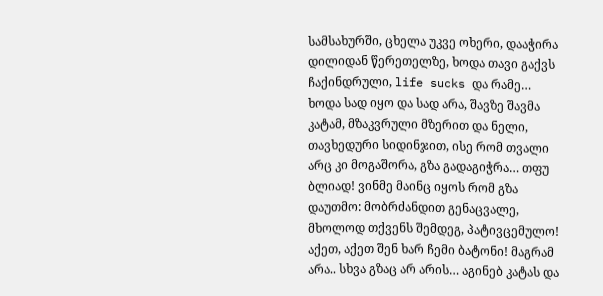სამსახურში, ცხელა უკვე ოხერი, დააჭირა დილიდან წერეთელზე, ხოდა თავი გაქვს ჩაქინდრული, life sucks და რამე… ხოდა სად იყო და სად არა, შავზე შავმა კატამ, მზაკვრული მზერით და ნელი, თავხედური სიდინჯით, ისე რომ თვალი არც კი მოგაშორა, გზა გადაგიჭრა… თფუ ბლიად! ვინმე მაინც იყოს რომ გზა დაუთმო: მობრძანდით გენაცვალე, მხოლოდ თქვენს შემდეგ, პატივცემულო! აქეთ, აქეთ შენ ხარ ჩემი ბატონი! მაგრამ არა.. სხვა გზაც არ არის… აგინებ კატას და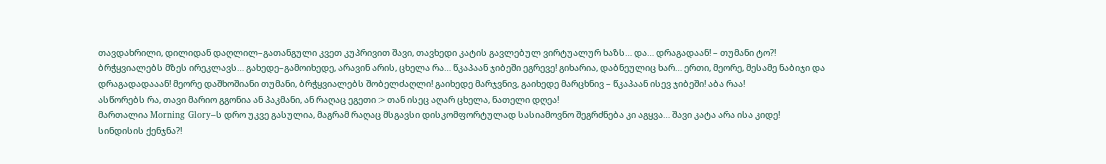თავდახრილი, დილიდან დაღლილ–გათანგული კვეთ კუპრივით შავი, თავხედი კატის გავლებულ ვირტუალურ ხაზს… და… დრაგადაან! – თუმანი ტო?! ბრჭყვიალებს მზეს ირეკლავს… გახედე–გამოიხედე, არავინ არის, ცხელა რა… წკაპაან ჯიბეში ეგრევე! გიხარია, დაბნეულიც ხარ… ერთი, მეორე, მესამე ნაბიჯი და დრაგადადააან! მეორე დაშხოშიანი თუმანი, ბრჭყვიალებს შობელძაღლი! გაიხედე მარჯვნივ, გაიხედე მარცხნივ – წკაპაან ისევ ჯიბეში! აბა რაა!
ასწორებს რა, თავი მარიო გგონია ან პაკმანი, ან რაღაც ეგეთი :> თან ისეც აღარ ცხელა, ნათელი დღეა!
მართალია Morning Glory–ს დრო უკვე გასულია, მაგრამ რაღაც მსგავსი დისკომფორტულად სასიამოვნო შეგრძნება კი აგყვა… შავი კატა არა ისა კიდე!
სინდისის ქენჯნა?!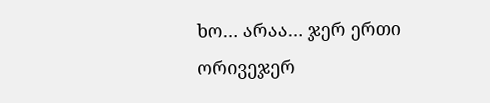ხო… არაა… ჯერ ერთი ორივეჯერ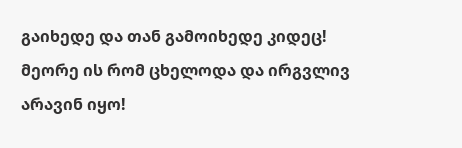გაიხედე და თან გამოიხედე კიდეც! მეორე ის რომ ცხელოდა და ირგვლივ არავინ იყო!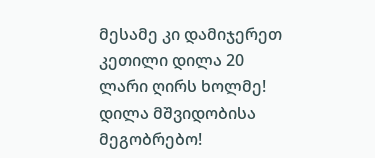მესამე კი დამიჯერეთ კეთილი დილა 20 ლარი ღირს ხოლმე!
დილა მშვიდობისა მეგობრებო!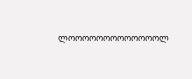ლოოოოოოოოოოოოოლ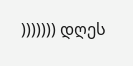))))))) დღეს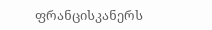ფრანცისკანერს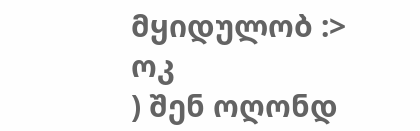მყიდულობ :>
ოკ
) შენ ოღონდ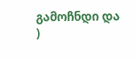გამოჩნდი და
)